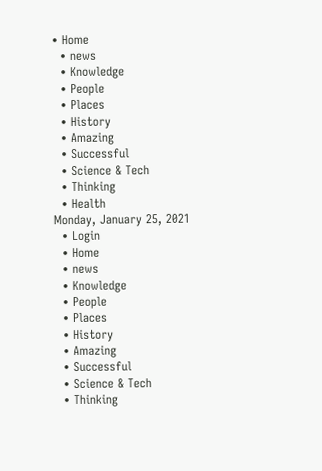• Home
  • news
  • Knowledge
  • People
  • Places
  • History
  • Amazing
  • Successful
  • Science & Tech
  • Thinking
  • Health
Monday, January 25, 2021
  • Login
  • Home
  • news
  • Knowledge
  • People
  • Places
  • History
  • Amazing
  • Successful
  • Science & Tech
  • Thinking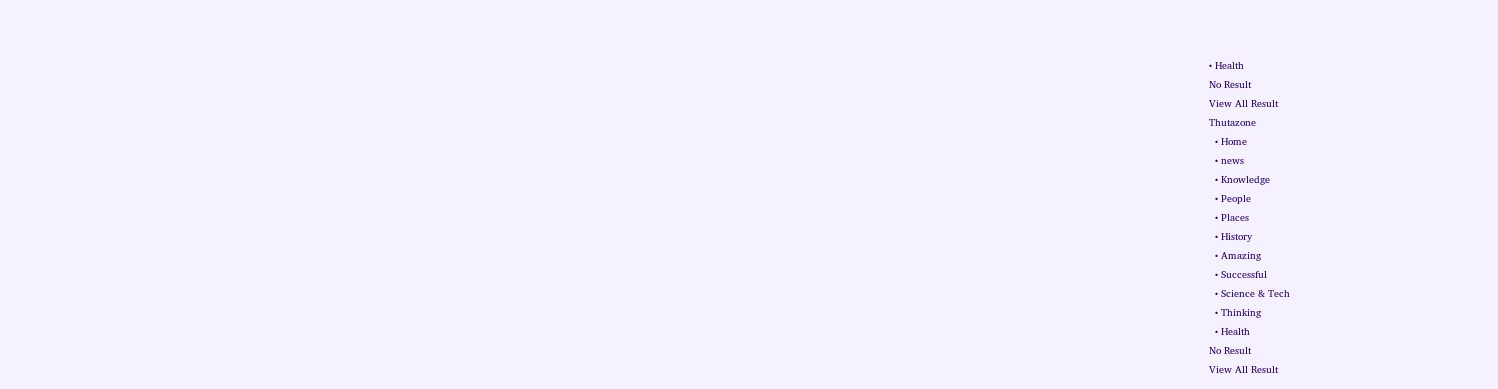• Health
No Result
View All Result
Thutazone
  • Home
  • news
  • Knowledge
  • People
  • Places
  • History
  • Amazing
  • Successful
  • Science & Tech
  • Thinking
  • Health
No Result
View All Result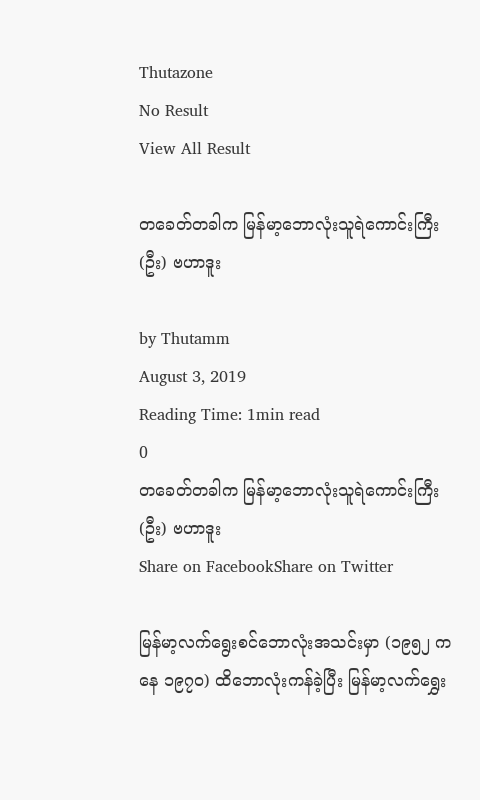Thutazone
No Result
View All Result

တခေတ်တခါက မြန်မာ့ဘောလုံးသူရဲကောင်းကြီး (ဦး) ဗဟာဒူး

by Thutamm
August 3, 2019
Reading Time: 1min read
0
တခေတ်တခါက မြန်မာ့ဘောလုံးသူရဲကောင်းကြီး (ဦး) ဗဟာဒူး
Share on FacebookShare on Twitter

မြန်မာ့လက်ရွေးစင်ဘောလုံးအသင်းမှာ (၁၉၅၂ ကနေ ၁၉၇၀) ထိဘောလုံးကန်ခဲ့ပြီး မြန်မာ့လက်ရွှေး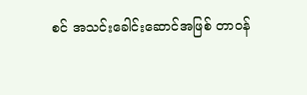စင် အသင်းခေါင်းဆောင်အဖြစ် တာဝန်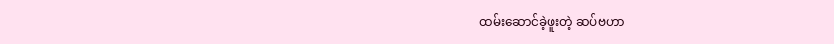ထမ်းဆောင်ခဲ့ဖူးတဲ့ ဆပ်ဗဟာ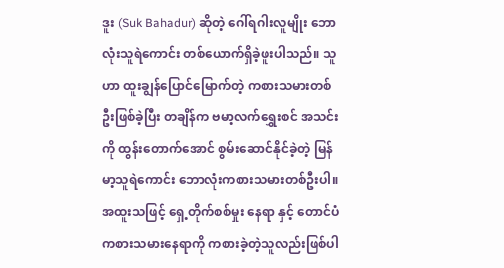ဒူး (Suk Bahadur) ဆိုတဲ့ ဂေါ်ရဂါးလူမျိုး ဘောလုံးသူရဲကောင်း တစ်ယောက်ရှိခဲ့ဖူးပါသည်။ သူဟာ ထူးချွန်ပြောင်မြောက်တဲ့ ကစားသမားတစ်ဦးဖြစ်ခဲ့ပြီး တချိန်က ဗမာ့လက်ရွှေးစင် အသင်းကို ထွန်းတောက်အောင် စွမ်းဆောင်နိုင်ခဲ့တဲ့ မြန်မာ့သူရဲကောင်း ဘောလုံးကစားသမားတစ်ဦးပါ။ အထူးသဖြင့် ရှေ့တိုက်စစ်မှုး နေရာ နှင့် တောင်ပံကစားသမားနေရာကို ကစားခဲ့တဲ့သူလည်းဖြစ်ပါ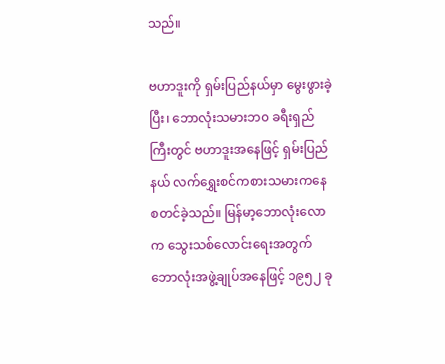သည်။

ဗဟာဒူးကို ရှမ်းပြည်နယ်မှာ မွေးဖွားခဲ့ပြီး၊ ဘောလုံးသမားဘ၀ ခရီးရှည်ကြီးတွင် ဗဟာဒူးအနေဖြင့် ရှမ်းပြည်နယ် လက်ရွှေးစင်ကစားသမားကနေ စတင်ခဲ့သည်။ မြန်မာ့ဘောလုံးလောက သွေးသစ်လောင်းရေးအတွက် ဘောလုံးအဖွဲ့ချုပ်အနေဖြင့် ၁၉၅၂ ခု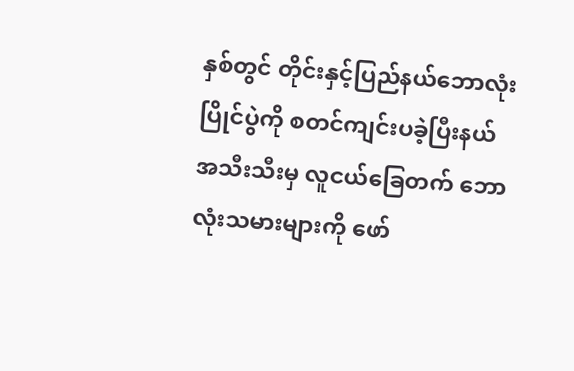နှစ်တွင် တိုင်းနှင့်ပြည်နယ်ဘောလုံးပြိုင်ပွဲကို စတင်ကျင်းပခဲ့ပြီးနယ်အသီးသီးမှ လူငယ်ခြေတက် ဘောလုံးသမားများကို ဖော်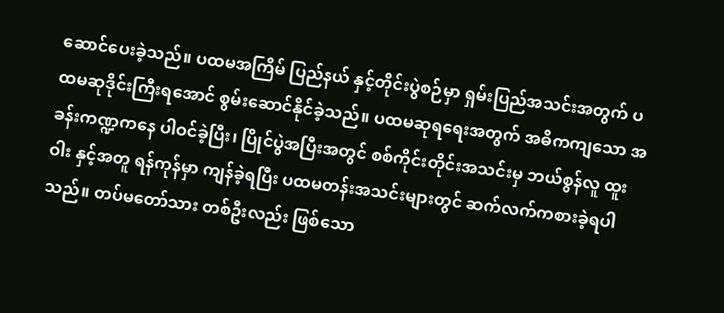ဆောင်ပေးခဲ့သည်။ ပထမအကြိမ် ပြည်နယ် နှင့်တိုင်းပွဲစဉ်မှာ ရှမ်းပြည်အသင်းအတွက် ပထမဆုဒိုင်းကြီးရအောင် စွမ်းဆောင်နိုင်ခဲ့သည်။ ပထမဆုရရေးအတွက် အဓိကကျသော အခန်းကဏ္ဍကနေ ပါဝင်ခဲ့ပြီး၊ ပြိုင်ပွဲအပြီးအတွင် စစ်ကိုင်းတိုင်းအသင်းမှ ဘယ်စွန်လူ ထူးဝါး နှင့်အတူ ရန်ကုန်မှာ ကျန်ခဲ့ရပြီး ပထမတန်းအသင်းများတွင် ဆက်လက်ကစားခဲ့ရပါသည်။ တပ်မတော်သား တစ်ဦးလည်း ဖြစ်သော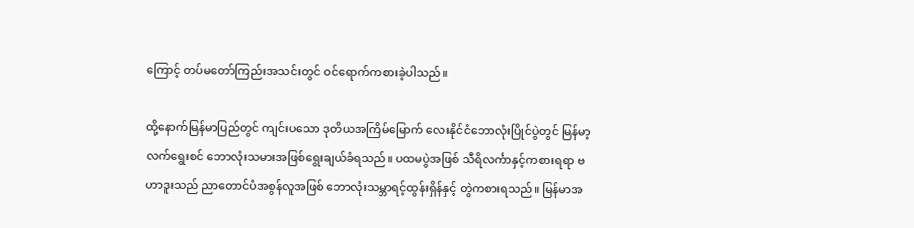ကြောင့် တပ်မတော်ကြည်းအသင်းတွင် ဝင်ရောက်ကစားခဲ့ပါသည်။

ထို့နောက်မြန်မာပြည်တွင် ကျင်းပသော ဒုတိယအကြိမ်မြောက် လေးနိုင်ငံဘောလုံးပြိုင်ပွဲတွင် မြန်မာ့လက်ရွေးစင် ဘောလုံးသမားအဖြစ်ရွေးချယ်ခံရသည်။ ပထမပွဲအဖြစ် သီရိလင်္ကာနှင့်ကစားရရာ ဗဟာဒူးသည် ညာတောင်ပံအစွန်လူအဖြစ် ဘောလုံးသမ္ဘာရင့်ထွန်းရှိန်နှင့် တွဲကစားရသည်။ မြန်မာအ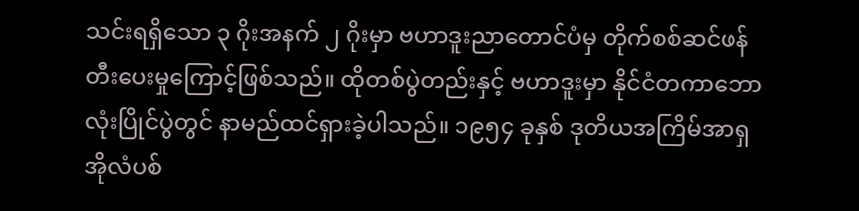သင်းရရှိသော ၃ ဂိုးအနက် ၂ ဂိုးမှာ ဗဟာဒူးညာတောင်ပံမှ တိုက်စစ်ဆင်ဖန်တီးပေးမှုကြောင့်ဖြစ်သည်။ ထိုတစ်ပွဲတည်းနှင့် ဗဟာဒူးမှာ နိုင်ငံတကာဘောလုံးပြိုင်ပွဲတွင် နာမည်ထင်ရှားခဲ့ပါသည်။ ၁၉၅၄ ခုနှစ် ဒုတိယအကြိမ်အာရှအိုလံပစ်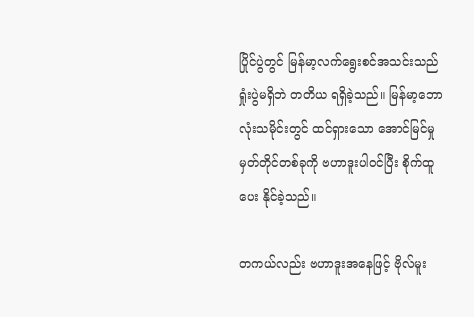ပြိုင်ပွဲတွင် မြန်မာ့လက်ရွေးစင်အသင်းသည် ရှုံးပွဲမရှိဘဲ တတိယ ရရှိခဲ့သည်။ မြန်မာ့ဘောလုံးသမိုင်းတွင် ထင်ရှားသော အောင်မြင်မှုမှတ်တိုင်တစ်ခုကို ဗဟာဒူးပါဝင်ပြီး စိုက်ထူပေး နိုင်ခဲ့သည်။

တကယ်လည်း ဗဟာဒူးအနေဖြင့် ဗိုလ်မူး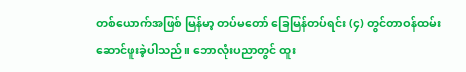တစ်ယောက်အဖြစ် မြန်မာ့ တပ်မတော် ခြေမြန်တပ်ရင်း (၄) တွင်တာဝန်ထမ်းဆောင်ဖူးခဲ့ပါသည်။ ဘောလုံးပညာတွင် ထူး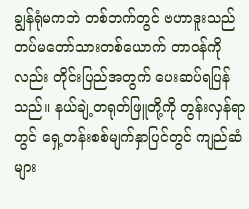ချွန်ရုံမကဘဲ တစ်ဘက်တွင် ဗဟာဒူးသည် တပ်မတော်သားတစ်ယောက် တာဝန်ကိုလည်း တိုင်းပြည်အတွက် ပေးဆပ်ရပြန်သည်။ နယ်ချဲ့တရုတ်ဖြူတို့ကို တွန်းလှန်ရာ တွင် ရှေ့တန်းစစ်မျက်နှာပြင်တွင် ကျည်ဆံများ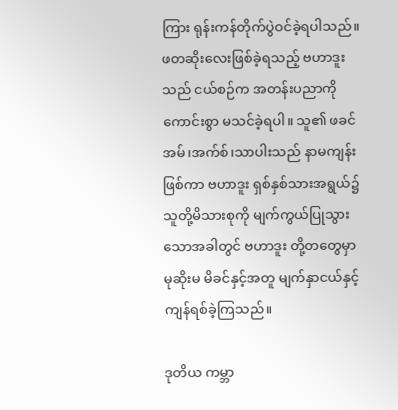ကြား ရုန်းကန်တိုက်ပွဲဝင်ခဲ့ရပါသည်။ ဖတဆိုးလေးဖြစ်ခဲ့ရသည့် ဗဟာဒူးသည် ငယ်စဉ်က အတန်းပညာကို ကောင်းစွာ မသင်ခဲ့ရပါ။ သူ၏ ဖခင် အမ်၊အက်စ်၊သာပါးသည် နာမကျန်းဖြစ်ကာ ဗဟာဒူး ရှစ်နှစ်သားအရွယ်၌ သူတို့မိသားစုကို မျက်ကွယ်ပြုသွားသောအခါတွင် ဗဟာဒူး တို့တတွေမှာမုဆိုးမ မိခင်နှင့်အတူ မျက်နှာငယ်နှင့် ကျန်ရစ်ခဲ့ကြသည်။

ဒုတိယ ကမ္ဘာ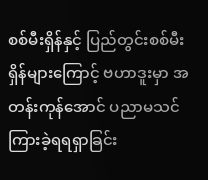စစ်မီးရှိန်နှင့် ပြည်တွင်းစစ်မီးရှိန်များကြောင့် ဗဟာဒူးမှာ အတန်းကုန်အောင် ပညာမသင်ကြားခဲ့ရရရှာခြင်း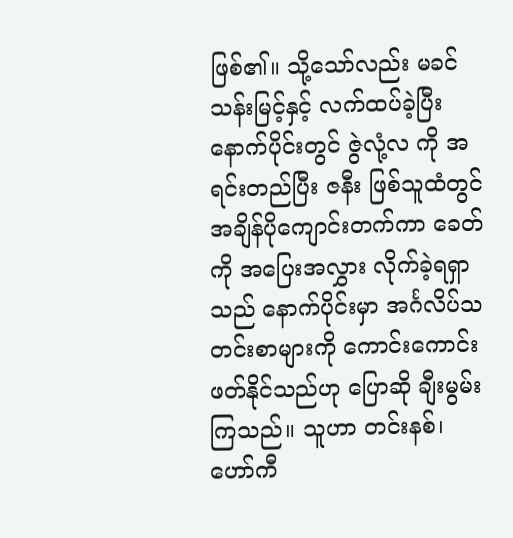ဖြစ်၏။ သို့သော်လည်း မခင်သန်းမြင့်နှင့် လက်ထပ်ခဲ့ပြီးနောက်ပိုင်းတွင် ဇွဲလုံ့လ ကို အရင်းတည်ပြီး ဇနီး ဖြစ်သူထံတွင် အချိန်ပိုကျောင်းတက်ကာ ခေတ်ကို အပြေးအလွှား လိုက်ခဲ့ရရှာသည် နောက်ပိုင်းမှာ အင်္ဂလိပ်သတင်းစာများကို ကောင်းကောင်းဖတ်နိုင်သည်ဟု ပြောဆို ချီးမွမ်းကြသည်။ သူဟာ တင်းနစ်၊ ဟော်ကီ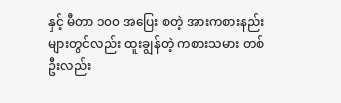နှင့် မီတာ ၁၀၀ အပြေး စတဲ့ အားကစားနည်းများတွင်လည်း ထူးချွန်တဲ့ ကစားသမား တစ်ဦးလည်း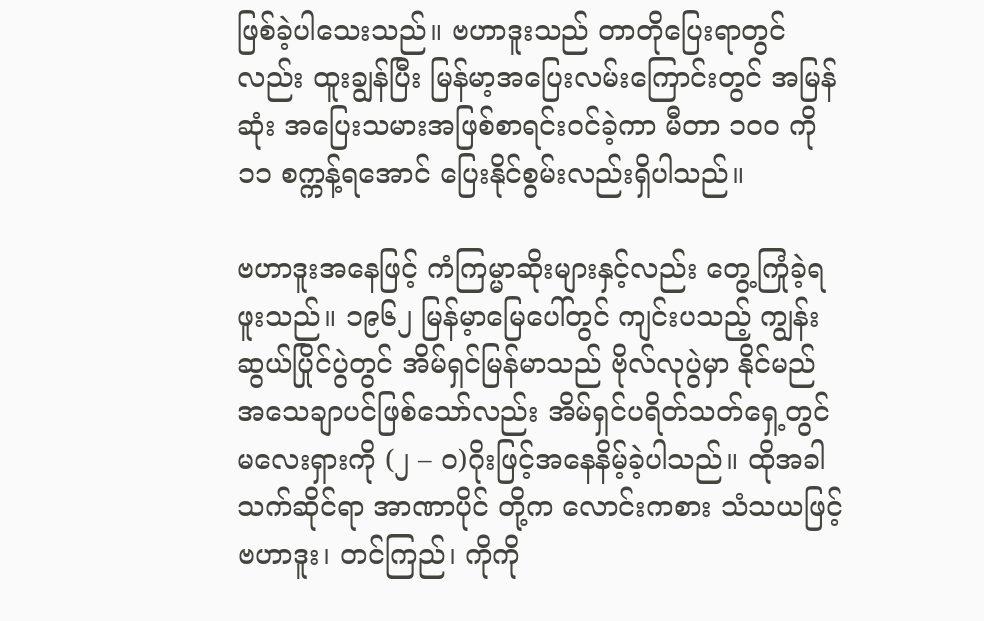ဖြစ်ခဲ့ပါသေးသည်။ ဗဟာဒူးသည် တာတိုပြေးရာတွင်လည်း ထူးချွန်ပြီး မြန်မာ့အပြေးလမ်းကြောင်းတွင် အမြန်ဆုံး အပြေးသမားအဖြစ်စာရင်းဝင်ခဲ့ကာ မီတာ ၁၀၀ ကို ၁၁ စက္ကန့်ရအောင် ပြေးနိုင်စွမ်းလည်းရှိပါသည်။

ဗဟာဒူးအနေဖြင့် ကံကြမ္မာဆိုးများနှင့်လည်း တွေ့ကြုံခဲ့ရဖူးသည်။ ၁၉၆၂ မြန်မ့ာမြေပေါ်တွင် ကျင်းပသည့် ကျွန်းဆွယ်ပြိုင်ပွဲတွင် အိမ်ရှင်မြန်မာသည် ဗိုလ်လုပွဲမှာ နိုင်မည် အသေချာပင်ဖြစ်သော်လည်း အိမ်ရှင်ပရိတ်သတ်ရှေ့တွင် မလေးရှားကို (၂ – ဝ)ဂိုးဖြင့်အနေနိမ့်ခဲ့ပါသည်။ ထိုအခါ သက်ဆိုင်ရာ အာဏာပိုင် တို့က လောင်းကစား သံသယဖြင့် ဗဟာဒူး၊ တင်ကြည်၊ ကိုကို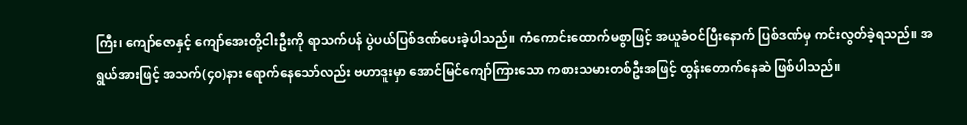ကြီး၊ ကျော်ဇောနှင့် ကျော်အေးတို့ငါးဦးကို ရာသက်ပန် ပွဲပယ်ပြစ်ဒဏ်ပေးခဲ့ပါသည်။ ကံကောင်းထောက်မစွာဖြင့် အယူခံဝင်ပြီးနောက် ပြစ်ဒဏ်မှ ကင်းလွတ်ခဲ့ရသည်။ အရွယ်အားဖြင့် အသက်(၄၀)နား ရောက်နေသော်လည်း ဗဟာဒူးမှာ အောင်မြင်ကျော်ကြားသော ကစားသမားတစ်ဦးအဖြင့် ထွန်းတောက်နေဆဲ ဖြစ်ပါသည်။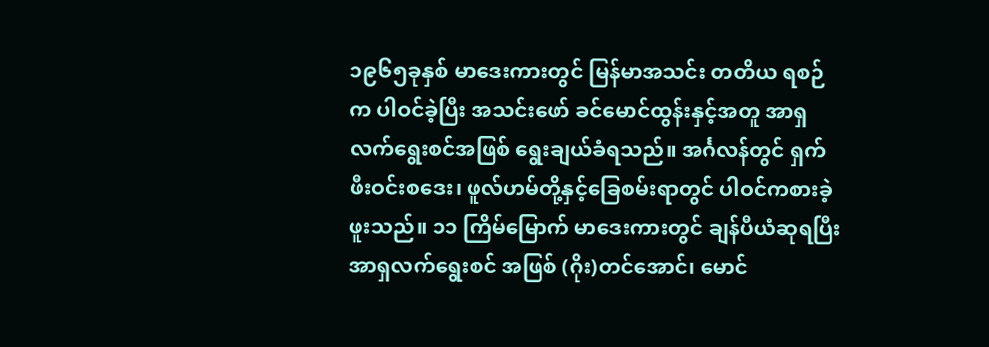၁၉၆၅ခုနှစ် မာဒေးကားတွင် မြန်မာအသင်း တတိယ ရစဉ်က ပါဝင်ခဲ့ပြီး အသင်းဖော် ခင်မောင်ထွန်းနှင့်အတူ အာရှလက်ရွေးစင်အဖြစ် ရွေးချယ်ခံရသည်။ အင်္ဂလန်တွင် ရှက်ဖီးဝင်းစဒေး၊ ဖူလ်ဟမ်တို့နှင့်ခြေစမ်းရာတွင် ပါဝင်ကစားခဲ့ဖူးသည်။ ၁၁ ကြိမ်မြောက် မာဒေးကားတွင် ချန်ပီယံဆုရပြီး အာရှလက်ရွေးစင် အဖြစ် (ဂိုး)တင်အောင်၊ မောင်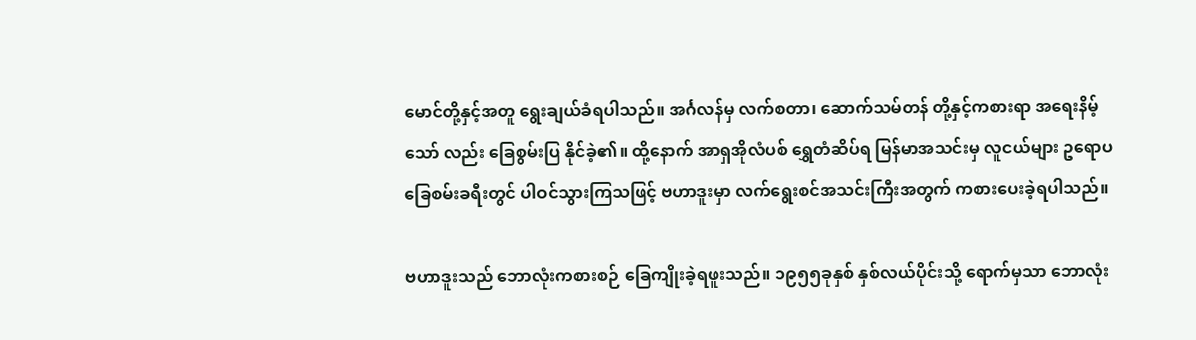မောင်တို့နှင့်အတူ ရွေးချယ်ခံရပါသည်။ အင်္ဂလန်မှ လက်စတာ၊ ဆောက်သမ်တန် တို့နှင့်ကစားရာ အရေးနိမ့်သော် လည်း ခြေစွမ်းပြ နိုင်ခဲ့၏။ ထို့နောက် အာရှအိုလံပစ် ရွှေတံဆိပ်ရ မြန်မာအသင်းမှ လူငယ်များ ဥရောပခြေစမ်းခရီးတွင် ပါဝင်သွားကြသဖြင့် ဗဟာဒူးမှာ လက်ရွေးစင်အသင်းကြီးအတွက် ကစားပေးခဲ့ရပါသည်။

ဗဟာဒူးသည် ဘောလုံးကစားစဉ် ခြေကျိုးခဲ့ရဖူးသည်။ ၁၉၅၅ခုနှစ် နှစ်လယ်ပိုင်းသို့ ရောက်မှသာ ဘောလုံး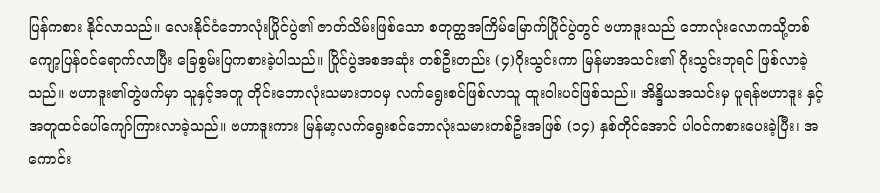ပြန်ကစား နိုင်လာသည်။ လေးနိုင်ငံဘောလုံးပြိုင်ပွဲ၏ ဇာတ်သိမ်းဖြစ်သော စတုတ္ထအကြိမ်မြောက်ပြိုင်ပွဲတွင် ဗဟာဒူးသည် ဘောလုံးလောကသို့တစ်ကျော့ပြန်ဝင်ရောက်လာပြီး ခြေစွမ်းပြကစားခဲ့ပါသည်။ ပြိုင်ပွဲအစအဆုံး တစ်ဦးတည်း (၄)ဂိုးသွင်းကာ မြန်မာအသင်း၏ ဂိုးသွင်းဘုရင် ဖြစ်လာခဲ့သည်။ ဗဟာဒူး၏တွဲဖက်မှာ သူနှင့်အတူ တိုင်းဘောလုံးသမားဘဝမှ လက်ရွေးစင်ဖြစ်လာသူ ထူးဝါးပင်ဖြစ်သည်။ အိန္ဒိယအသင်းမှ ပူရန်ဗဟာဒူး နှင့်အတူထင်ပေါ်ကျော်ကြားလာခဲ့သည်။ ဗဟာဒူးကား မြန်မာ့လက်ရွေးစင်ဘောလုံးသမားတစ်ဦးအဖြစ် (၁၄) နှစ်တိုင်အောင် ပါဝင်ကစားပေးခဲ့ပြီး၊ အကောင်း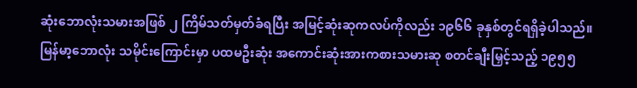ဆုံးဘောလုံးသမားအဖြစ် ၂ ကြိမ်သတ်မှတ်ခံရပြီး အမြင့်ဆုံးဆုကလပ်ကိုလည်း ၁၉၆၆ ခုနှစ်တွင်ရရှိခဲ့ပါသည်။ မြန်မာ့ဘောလုံး သမိုင်းကြောင်းမှာ ပထမဦးဆုံး အကောင်းဆုံးအားကစားသမားဆု စတင်ချီးမြှင့်သည့် ၁၉၅၅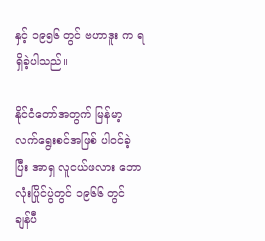နှင့် ၁၉၅၆ တွင် ဗဟာဒူး က ရရှိခဲ့ပါသည်။

နိုင်ငံတော်အတွက် မြန်မာ့လက်ရွေးစင်အဖြစ် ပါဝင်ခဲ့ပြီး အာရှ လူငယ်ဖလား ဘောလုံးပြိုင်ပွဲတွင် ၁၉၆၆ တွင် ချန်ပီ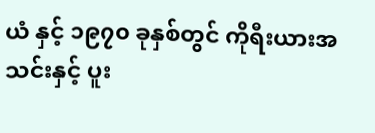ယံ နှင့် ၁၉၇၀ ခုနှစ်တွင် ကိုရီးယားအသင်းနှင့် ပူး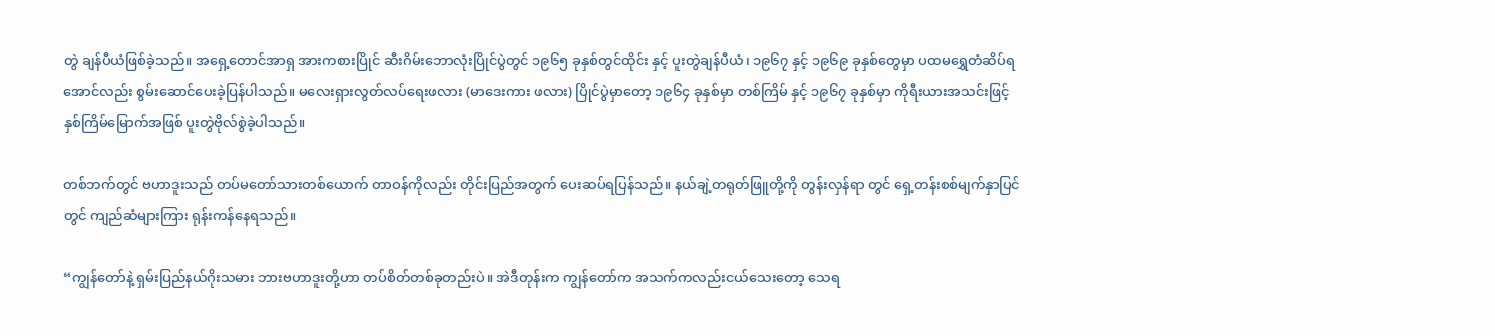တွဲ ချန်ပီယံဖြစ်ခဲ့သည်။ အရှေ့တောင်အာရှ အားကစားပြိုင် ဆီးဂိမ်းဘောလုံးပြိုင်ပွဲတွင် ၁၉၆၅ ခုနှစ်တွင်ထိုင်း နှင့် ပူးတွဲချန်ပီယံ၊ ၁၉၆၇ နှင့် ၁၉၆၉ ခုနှစ်တွေမှာ ပထမရွှေတံဆိပ်ရအောင်လည်း စွမ်းဆောင်ပေးခဲ့ပြန်ပါသည်။ မလေးရှားလွတ်လပ်ရေးဖလား (မာဒေးကား ဖလား) ပြိုင်ပွဲမှာတော့ ၁၉၆၄ ခုနှစ်မှာ တစ်ကြိမ် နှင့် ၁၉၆၇ ခုနှစ်မှာ ကိုရီးယားအသင်းဖြင့် နှစ်ကြိမ်မြောက်အဖြစ် ပူးတွဲဗိုလ်စွဲခဲ့ပါသည်။

တစ်ဘက်တွင် ဗဟာဒူးသည် တပ်မတော်သားတစ်ယောက် တာဝန်ကိုလည်း တိုင်းပြည်အတွက် ပေးဆပ်ရပြန်သည်။ နယ်ချဲ့တရုတ်ဖြူတို့ကို တွန်းလှန်ရာ တွင် ရှေ့တန်းစစ်မျက်နှာပြင်တွင် ကျည်ဆံများကြား ရုန်းကန်နေရသည်။

“ကျွန်တော်နဲ့ ရှမ်းပြည်နယ်ဂိုးသမား ဘားဗဟာဒူးတို့ဟာ တပ်စိတ်တစ်ခုတည်းပဲ။ အဲဒီတုန်းက ကျွန်တော်က အသက်ကလည်းငယ်သေးတော့ သေရ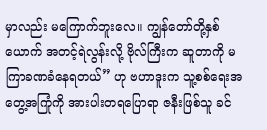မှာလည်း မကြောက်ဘူးလေ။ ကျွန်တော်တို့နှစ်ယောက် အတင့်ရဲလွန်းလို့ ဗိုလ်ကြီးက ဆူတာကို မကြာခဏခံနေရတယ်” ဟု ဗဟာဒူးက သူ့စစ်ရေးအတွေ့အကြုံကို အားပါးတရပြောရာ ဇနီးဖြစ်သူ ခင်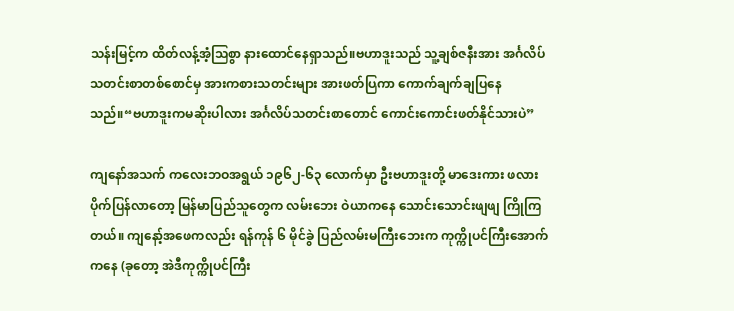သန်းမြင့်က ထိတ်လန့်အံ့သြစွာ နားထောင်နေရှာသည်။ဗဟာဒူးသည် သူ့ချစ်ဇနီးအား အင်္ဂလိပ်သတင်းစာတစ်စောင်မှ အားကစားသတင်းများ အားဖတ်ပြကာ ကောက်ချက်ချပြနေ သည်။“ဗဟာဒူးကမဆိုးပါလား အင်္ဂလိပ်သတင်းစာတောင် ကောင်းကောင်းဖတ်နိုင်သားပဲ”

ကျနော်အသက် ကလေးဘဝအရွယ် ၁၉၆၂-၆၃ လောက်မှာ ဦးဗဟာဒူးတို့ မာဒေးကား ဖလားပိုက်ပြန်လာတော့ မြန်မာပြည်သူတွေက လမ်းဘေး ဝဲယာကနေ သောင်းသောင်းဖျဖျ ကြိုကြတယ်။ ကျနော့်အဖေကလည်း ရန်ကုန် ၆ မိုင်ခွဲ ပြည်လမ်းမကြီးဘေးက ကုက္ကိုပင်ကြီးအောက်ကနေ (ခုတော့ အဲဒီကုက္ကိုပင်ကြီး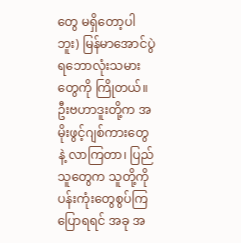တွေ မရှိတော့ပါဘူး) မြန်မာအောင်ပွဲရဘောလုံးသမားတွေကို ကြိုတယ်။ ဦးဗဟာဒူးတို့က အမိုးဖွင့်ဂျစ်ကားတွေနဲ့ လာကြတာ၊ ပြည်သူတွေက သူတို့ကို ပန်းကုံးတွေစွပ်ကြ ပြောရရင် အခု အ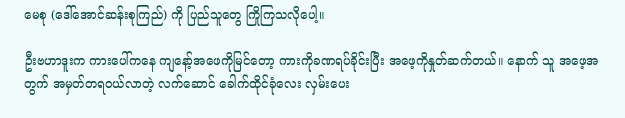မေစု (ဒေါ်အောင်ဆန်းစုကြည်) ကို ပြည်သူတွေ ကြိုကြသလိုပေါ့။

ဦးဗဟာဒူးက ကားပေါ်ကနေ ကျနော့်အဖေကိုမြင်တော့ ကားကိုခဏရပ်ခိုင်းပြီး အဖေ့ကိုနှုတ်ဆက်တယ်။ နောက် သူ အဖေ့အတွက် အမှတ်တရဝယ်လာတဲ့ လက်ဆောင် ခေါက်ထိုင်ခုံလေး လှမ်းပေး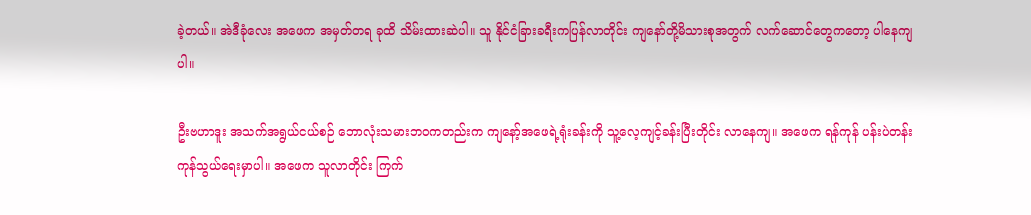ခဲ့တယ်။ အဲဒီခုံလေး အဖေက အမှတ်တရ ခုထိ သိမ်းထားဆဲပါ။ သူ နိုင်ငံခြားခရီးကပြန်လာတိုင်း ကျနော်တို့မိသားစုအတွက် လက်ဆောင်တွေကတော့ ပါနေကျပါ။

ဦးဗဟာဒူး အသက်အရွယ်ငယ်စဉ် ဘောလုံးသမားဘဝကတည်းက ကျနော့်အဖေရဲ့ရုံးခန်းကို သူ့လေ့ကျင့်ခန်းပြီးတိုင်း လာနေကျ။ အဖေက ရန်ကုန် ပန်းပဲတန်း ကုန်သွယ်ရေးမှာပါ။ အဖေက သူလာတိုင်း ကြက်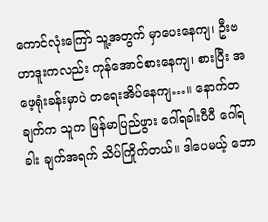ကောင်လုံးကြော် သူ့အတွက် မှာပေးနေကျ၊ ဦးဗဟာဒူးကလည်း ကုန်အောင်စားနေကျ၊ စားပြီး အဖေ့ရုံးခန်းမှာပဲ တရေးအိပ်နေကျ…။ နောက်တချက်က သူက မြန်မာပြည်ဖွား ဂေါ်ရခါးပီပီ ဂေါ်ရခါး ချက်အရက် သိပ်ကြိုက်တယ်။ ဒါပေမယ့် ဘော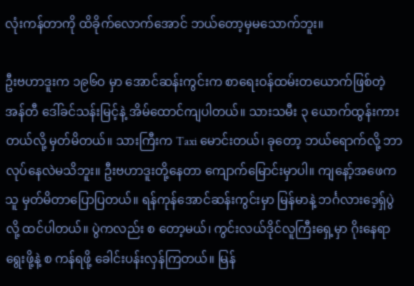လုံးကန်တာကို ထိခိုက်လောက်အောင် ဘယ်တော့မှမသောက်ဘူး။

ဦးဗဟာဒူးက ၁၉၆ဝ မှာ အောင်ဆန်းကွင်းက စာရေးဝန်ထမ်းတယောက်ဖြစ်တဲ့ အန်တီ ဒေါ်ခင်သန်းမြင့်နဲ့ အိမ်ထောင်ကျပါတယ်။ သားသမီး ၃ ယောက်ထွန်းကားတယ်လို့ မှတ်မိတယ်။ သားကြီးက Taxi မောင်းတယ်၊ ခုတော့ ဘယ်ရောက်လို့ ဘာလုပ်နေလဲမသိဘူး။ ဦးဗဟာဒူးတို့နေတာ ကျောက်မြောင်းမှာပါ။ ကျနော့်အဖေက သူ မှတ်မိတာပြောပြတယ်။ ရန်ကုန်အောင်ဆန်းကွင်းမှာ မြန်မာနဲ့ ဘင်္ဂလားဒေ့ရှ်ပွဲလို့ ထင်ပါတယ်။ ပွဲကလည်း စ တော့မယ်၊ ကွင်းလယ်ဒိုင်လူကြီးရှေ့မှာ ဂိုးနေရာရွေးဖို့နဲ့ စ ကန်ရဖို့ ခေါင်းပန်းလှန်ကြတယ်။ မြန်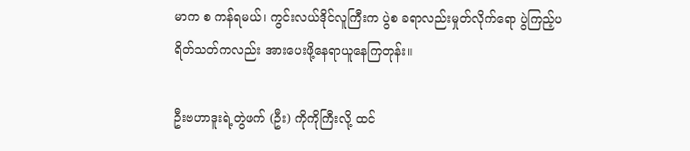မာက စ ကန်ရမယ်၊ ကွင်းလယ်ဒိုင်လူကြီးက ပွဲစ ခရာလည်းမှုတ်လိုက်ရော ပွဲကြည့်ပရိတ်သတ်ကလည်း အားပေးဖို့နေရာယူနေကြတုန်း။

ဦးဗဟာဒူးရဲ့တွဲဖက် (ဦး) ကိုကိုကြီးလို့ ထင်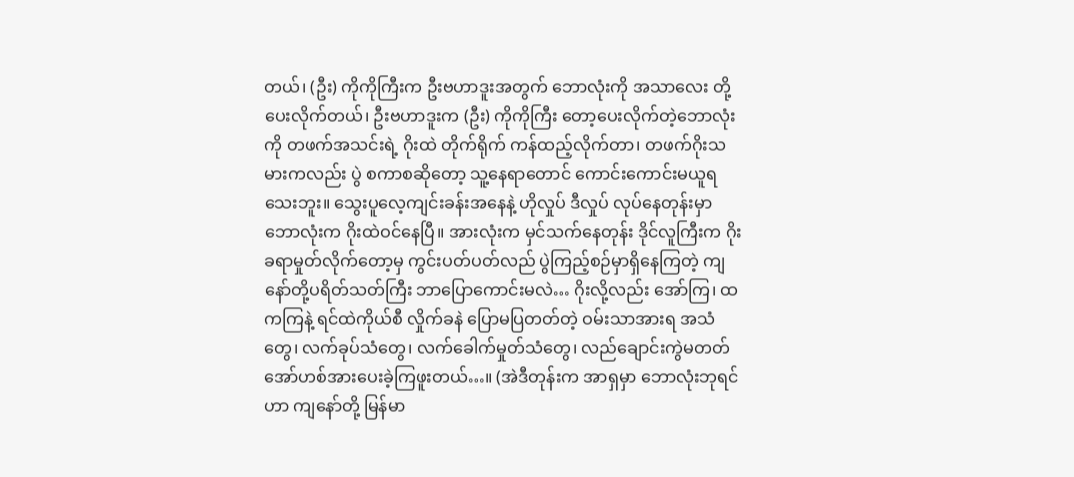တယ်၊ (ဦး) ကိုကိုကြီးက ဦးဗဟာဒူးအတွက် ဘောလုံးကို အသာလေး တို့ပေးလိုက်တယ်၊ ဦးဗဟာဒူးက (ဦး) ကိုကိုကြီး တော့ပေးလိုက်တဲ့ဘောလုံးကို တဖက်အသင်းရဲ့ ဂိုးထဲ တိုက်ရိုက် ကန်ထည့်လိုက်တာ၊ တဖက်ဂိုးသမားကလည်း ပွဲ စကာစဆိုတော့ သူ့နေရာတောင် ကောင်းကောင်းမယူရသေးဘူး။ သွေးပူလေ့ကျင်းခန်းအနေနဲ့ ဟိုလှုပ် ဒီလှုပ် လုပ်နေတုန်းမှာ ဘောလုံးက ဂိုးထဲဝင်နေပြီ။ အားလုံးက မှင်သက်နေတုန်း ဒိုင်လူကြီးက ဂိုး ခရာမှုတ်လိုက်တော့မှ ကွင်းပတ်ပတ်လည် ပွဲကြည့်စဉ်မှာရှိနေကြတဲ့ ကျနော်တို့ပရိတ်သတ်ကြီး ဘာပြောကောင်းမလဲ… ဂိုးလို့လည်း အော်ကြ၊ ထ ကကြနဲ့ ရင်ထဲကိုယ်စီ လှိုက်ခနဲ ပြောမပြတတ်တဲ့ ဝမ်းသာအားရ အသံတွေ၊ လက်ခုပ်သံတွေ၊ လက်ခေါက်မှုတ်သံတွေ၊ လည်ချောင်းကွဲမတတ် အော်ဟစ်အားပေးခဲ့ကြဖူးတယ်…။ (အဲဒီတုန်းက အာရှမှာ ဘောလုံးဘုရင်ဟာ ကျနော်တို့ မြန်မာ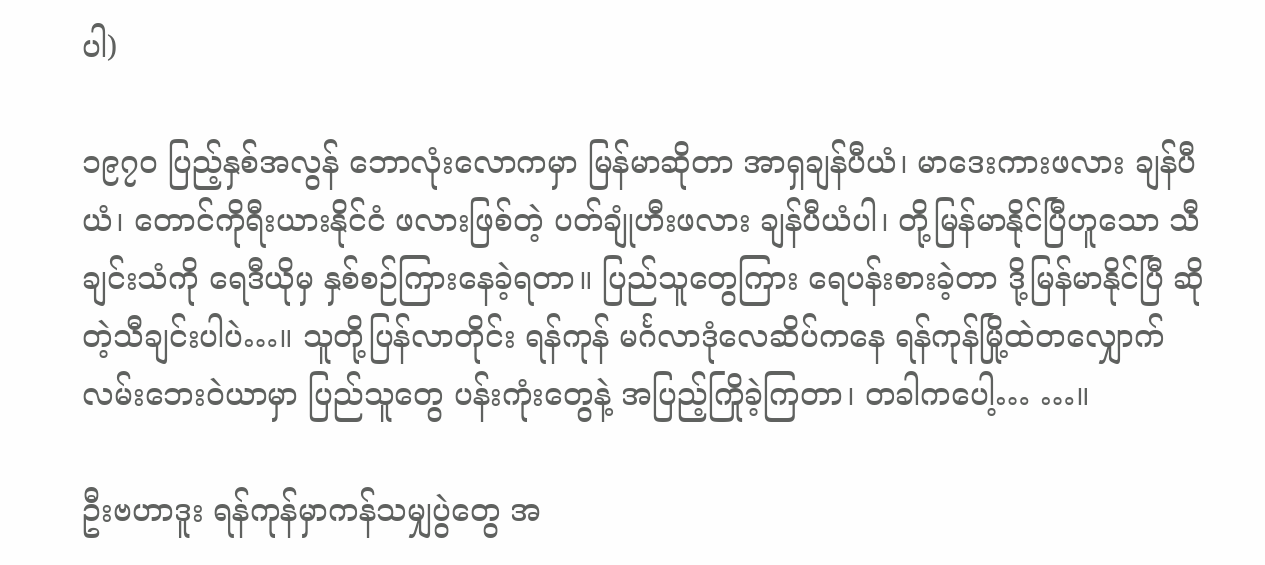ပါ)

၁၉၇ဝ ပြည့်နှစ်အလွန် ဘောလုံးလောကမှာ မြန်မာဆိုတာ အာရှချန်ပီယံ၊ မာဒေးကားဖလား ချန်ပီယံ၊ တောင်ကိုရီးယားနိုင်ငံ ဖလားဖြစ်တဲ့ ပတ်ချုံဟီးဖလား ချန်ပီယံပါ၊ တို့မြန်မာနိုင်ပြီဟူသော သီချင်းသံကို ရေဒီယိုမှ နှစ်စဉ်ကြားနေခဲ့ရတာ။ ပြည်သူတွေကြား ရေပန်းစားခဲ့တာ ဒို့မြန်မာနိုင်ပြီ ဆိုတဲ့သီချင်းပါပဲ…။ သူတို့ပြန်လာတိုင်း ရန်ကုန် မင်္ဂလာဒုံလေဆိပ်ကနေ ရန်ကုန်မြို့ထဲတလျှောက် လမ်းဘေးဝဲယာမှာ ပြည်သူတွေ ပန်းကုံးတွေနဲ့ အပြည့်ကြိုခဲ့ကြတာ၊ တခါကပေါ့… …။

ဦးဗဟာဒူး ရန်ကုန်မှာကန်သမျှပွဲတွေ အ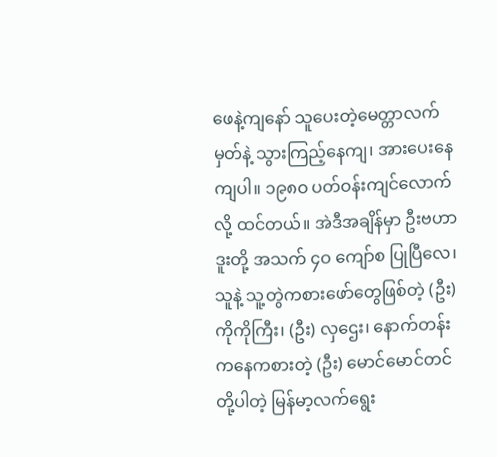ဖေနဲ့ကျနော် သူပေးတဲ့မေတ္တာလက်မှတ်နဲ့ သွားကြည့်နေကျ၊ အားပေးနေကျပါ။ ၁၉၈ဝ ပတ်ဝန်းကျင်လောက်လို့ ထင်တယ်။ အဲဒီအချိန်မှာ ဦးဗဟာဒူးတို့ အသက် ၄ဝ ကျော်စ ပြုပြီလေ၊ သူနဲ့ သူ့တွဲကစားဖော်တွေဖြစ်တဲ့ (ဦး) ကိုကိုကြီး၊ (ဦး) လှဌေး၊ နောက်တန်းကနေကစားတဲ့ (ဦး) မောင်မောင်တင် တို့ပါတဲ့ မြန်မာ့လက်ရွေး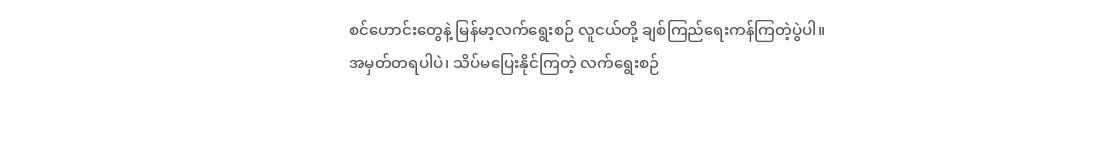စင်ဟောင်းတွေနဲ့ မြန်မာ့လက်ရွေးစဉ် လူငယ်တို့ ချစ်ကြည်ရေးကန်ကြတဲ့ပွဲပါ။ အမှတ်တရပါပဲ၊ သိပ်မပြေးနိုင်ကြတဲ့ လက်ရွေးစဉ်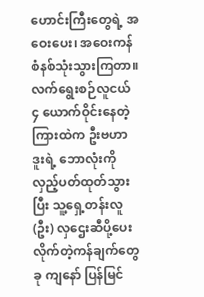ဟောင်းကြီးတွေရဲ့ အဝေးပေး၊ အဝေးကန်စံနစ်သုံးသွားကြတာ။ လက်ရွေးစဉ်လူငယ် ၄ ယောက်ဝိုင်းနေတဲ့ကြားထဲက ဦးဗဟာဒူးရဲ့ ဘောလုံးကို လှည့်ပတ်ထုတ်သွားပြီး သူ့ရှေ့တန်းလူ (ဦး) လှဌေးဆီပို့ပေးလိုက်တဲ့ကန်ချက်တွေ ခု ကျနော် ပြန်မြင်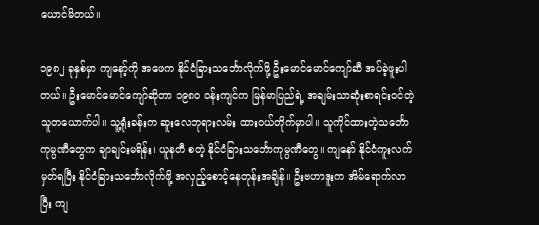ယောင်မိတယ်။

၁၉၈၂ ခုနှစ်မှာ ကျနော့်ကို အဖေက နိုင်ငံခြားသင်္ဘောလိုက်ဖို့ ဦးမောင်မောင်ကျော်ဆီ အပ်ခဲ့ဖူးပါတယ်။ ဦးမောင်မောင်ကျော်ဆိုတာ ၁၉၈ဝ ဝန်းကျင်က မြန်မာပြည်ရဲ့ အချမ်းသာဆုံးစာရင်းဝင်တဲ့သူတယောက်ပါ။ သူ့ရုံးခန်းက ဆူးလေဘုရားလမ်း ထားဝယ်တိုက်မှာပါ။ သူကိုင်ထားတဲ့သင်္ဘောကုမ္ပဏီတွေက ချာချင်းမရိန်း၊ ယူနတီ စတဲ့ နိုင်ငံခြားသင်္ဘောကုမ္ပဏီတွေ။ ကျနော် နိုင်ငံကူးလက်မှတ်ရပြီး နိုင်ငံခြားသင်္ဘောလိုက်ဖို့ အလှည့်စောင့်နေတုန်းအချိန်။ ဦးဗဟာဒူးက အိမ်ရောက်လာပြီး ကျ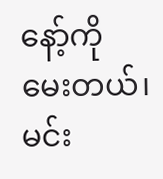နော့်ကို မေးတယ်၊ မင်း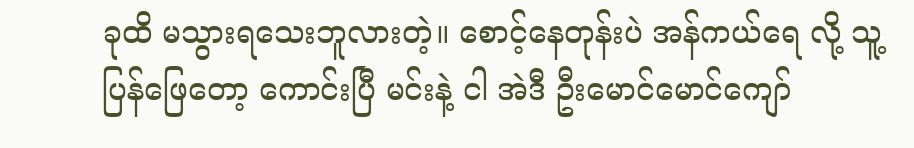ခုထိ မသွားရသေးဘူလားတဲ့။ စောင့်နေတုန်းပဲ အန်ကယ်ရေ လို့ သူ့ပြန်ဖြေတော့ ကောင်းပြီ မင်းနဲ့ ငါ အဲဒီ ဦးမောင်မောင်ကျော်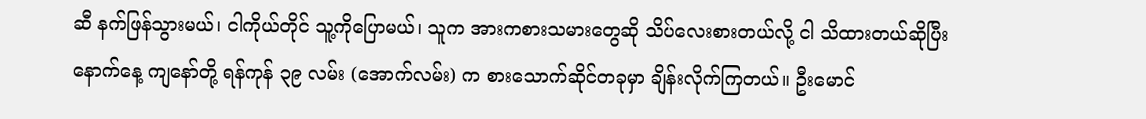ဆီ နက်ဖြန်သွားမယ်၊ ငါကိုယ်တိုင် သူ့ကိုပြောမယ်၊ သူက အားကစားသမားတွေဆို သိပ်လေးစားတယ်လို့ ငါ သိထားတယ်ဆိုပြီး နောက်နေ့ ကျနော်တို့ ရန်ကုန် ၃၉ လမ်း (အောက်လမ်း) က စားသောက်ဆိုင်တခုမှာ ချိန်းလိုက်ကြတယ်။ ဦးမောင်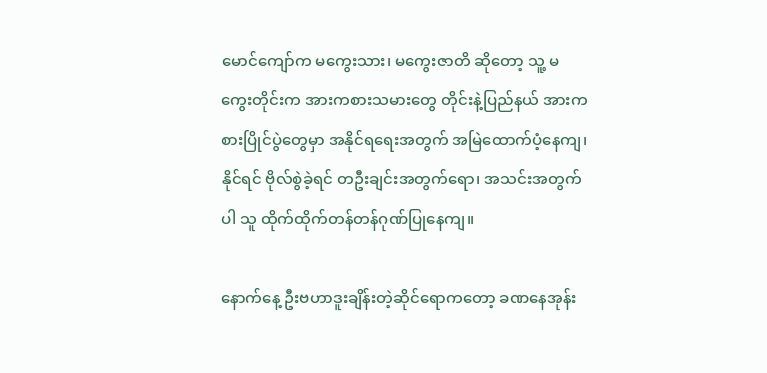မောင်ကျော်က မကွေးသား၊ မကွေးဇာတိ ဆိုတော့ သူ့ မကွေးတိုင်းက အားကစားသမားတွေ တိုင်းနဲ့ပြည်နယ် အားကစားပြိုင်ပွဲတွေမှာ အနိုင်ရရေးအတွက် အမြဲထောက်ပံ့နေကျ၊ နိုင်ရင် ဗိုလ်စွဲခဲ့ရင် တဦးချင်းအတွက်ရော၊ အသင်းအတွက်ပါ သူ ထိုက်ထိုက်တန်တန်ဂုဏ်ပြုနေကျ။

နောက်နေ့ ဦးဗဟာဒူးချိန်းတဲ့ဆိုင်ရောကတော့ ခဏနေအုန်း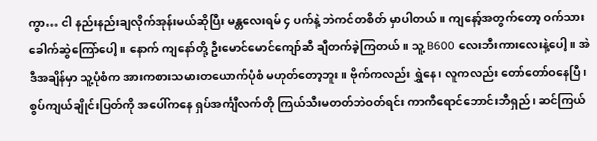ကွာ… ငါ နည်းနည်းချလိုက်အုန်းမယ်ဆိုပြီး မန္တလေးရမ် ၄ ပက်နဲ့ ဘဲကင်တစိတ် မှာပါတယ်။ ကျနော့်အတွက်တော့ ဝက်သားခေါက်ဆွဲကြော်ပေါ့။ နောက် ကျနော်တို့ ဦးမောင်မောင်ကျော်ဆီ ချီတက်ခဲ့ကြတယ်။ သူ့ B600 လေးဘီးကားလေးနဲ့ပေါ့။ အဲဒီအချိန်မှာ သူ့ပုံစံက အားကစားသမားတယောက်ပုံစံ မဟုတ်တော့ဘူး။ ဗိုက်ကလည်း ရွှဲနေ၊ လူကလည်း တော်တော်ဝနေပြီ၊ စွပ်ကျယ်ချိုင်းပြတ်ကို အပေါ်ကနေ ရှပ်အင်္ကျီလက်တို ကြယ်သီးမတတ်ဘဲဝတ်ရင်း ကာကီရောင်ဘောင်းဘီရှည်၊ ဆင်ကြယ်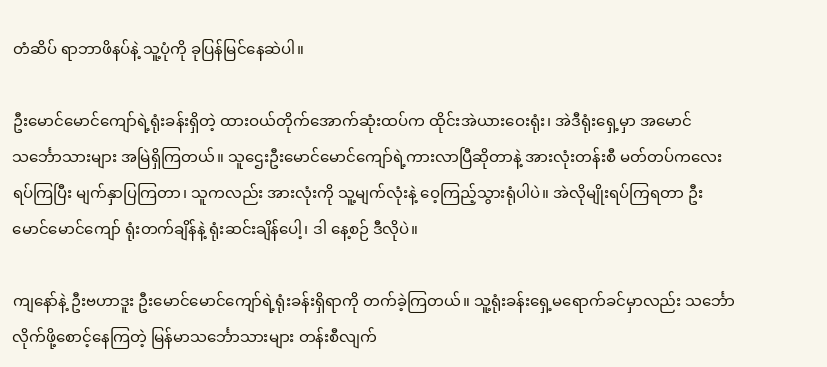တံဆိပ် ရာဘာဖိနပ်နဲ့ သူ့ပုံကို ခုပြန်မြင်နေဆဲပါ။

ဦးမောင်မောင်ကျော်ရဲ့ရုံးခန်းရှိတဲ့ ထားဝယ်တိုက်အောက်ဆုံးထပ်က ထိုင်းအဲယားဝေးရုံး၊ အဲဒီရုံးရှေ့မှာ အမောင်သင်္ဘောသားများ အမြဲရှိကြတယ်။ သူဌေးဦးမောင်မောင်ကျော်ရဲ့ကားလာပြီဆိုတာနဲ့ အားလုံးတန်းစီ မတ်တပ်ကလေးရပ်ကြပြီး မျက်နှာပြကြတာ၊ သူကလည်း အားလုံးကို သူ့မျက်လုံးနဲ့ ဝေ့ကြည့်သွားရုံပါပဲ။ အဲလိုမျိုးရပ်ကြရတာ ဦးမောင်မောင်ကျော် ရုံးတက်ချိန်နဲ့ ရုံးဆင်းချိန်ပေါ့၊ ဒါ နေ့စဉ် ဒီလိုပဲ။

ကျနော်နဲ့ ဦးဗဟာဒူး ဦးမောင်မောင်ကျော်ရဲ့ရုံးခန်းရှိရာကို တက်ခဲ့ကြတယ်။ သူ့ရုံးခန်းရှေ့မရောက်ခင်မှာလည်း သင်္ဘောလိုက်ဖို့စောင့်နေကြတဲ့ မြန်မာသင်္ဘောသားများ တန်းစီလျက်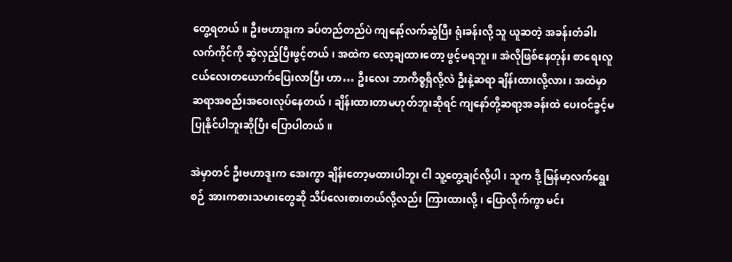တွေ့ရတယ်။ ဦးဗဟာဒူးက ခပ်တည်တည်ပဲ ကျနော့်လက်ဆွဲပြီး ရုံးခန်းလို့ သူ ယူဆတဲ့ အခန်းတံခါးလက်ကိုင်ကို ဆွဲလှည့်ပြီးဖွင့်တယ်၊ အထဲက လော့ချထားတော့ ဖွင့်မရဘူး။ အဲလိုဖြစ်နေတုန်း စာရေးလူငယ်လေးတယောက်ပြေးလာပြီး ဟာ… ဦးလေး ဘာကိစ္စရှိလို့လဲ ဦးနဲ့ဆရာ ချိန်းထားလို့လား၊ အထဲမှာ ဆရာအစည်းအဝေးလုပ်နေတယ်၊ ချိန်းထားတာမဟုတ်ဘူးဆိုရင် ကျနော်တို့ဆရာ့အခန်းထဲ ပေးဝင်ခွင့်မပြုနိုင်ပါဘူးဆိုပြီး ပြောပါတယ်။

အဲမှာတင် ဦးဗဟာဒူးက အေးကွာ ချိန်းတော့မထားပါဘူး ငါ သူ့တွေ့ချင်လို့ပါ၊ သူက ဒို့ မြန်မာ့လက်ရွေးစဉ် အားကစားသမားတွေဆို သိပ်လေးစားတယ်လို့လည်း ကြားထားလို့၊ ပြောလိုက်ကွာ မင်း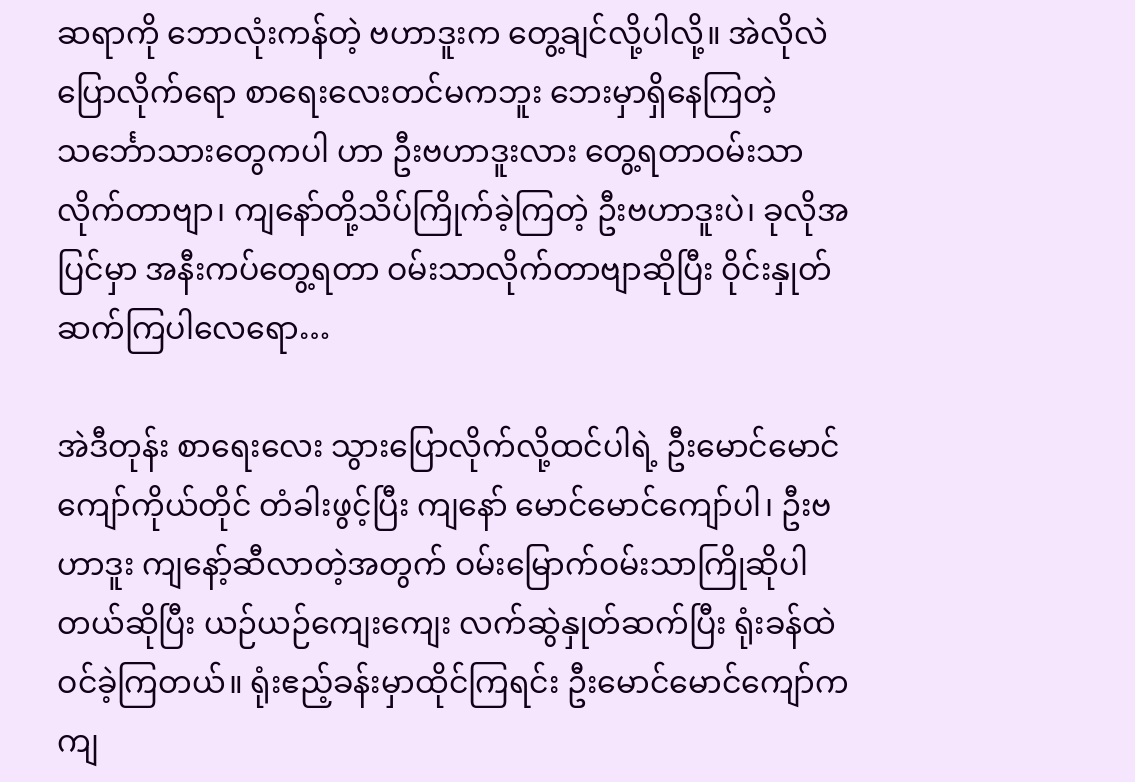ဆရာကို ဘောလုံးကန်တဲ့ ဗဟာဒူးက တွေ့ချင်လို့ပါလို့။ အဲလိုလဲပြောလိုက်ရော စာရေးလေးတင်မကဘူး ဘေးမှာရှိနေကြတဲ့ သင်္ဘောသားတွေကပါ ဟာ ဦးဗဟာဒူးလား တွေ့ရတာဝမ်းသာလိုက်တာဗျာ၊ ကျနော်တို့သိပ်ကြိုက်ခဲ့ကြတဲ့ ဦးဗဟာဒူးပဲ၊ ခုလိုအပြင်မှာ အနီးကပ်တွေ့ရတာ ဝမ်းသာလိုက်တာဗျာဆိုပြီး ဝိုင်းနှုတ်ဆက်ကြပါလေရော…

အဲဒီတုန်း စာရေးလေး သွားပြောလိုက်လို့ထင်ပါရဲ့ ဦးမောင်မောင်ကျော်ကိုယ်တိုင် တံခါးဖွင့်ပြီး ကျနော် မောင်မောင်ကျော်ပါ၊ ဦးဗဟာဒူး ကျနော့်ဆီလာတဲ့အတွက် ဝမ်းမြောက်ဝမ်းသာကြိုဆိုပါတယ်ဆိုပြီး ယဉ်ယဉ်ကျေးကျေး လက်ဆွဲနှုတ်ဆက်ပြီး ရုံးခန်ထဲဝင်ခဲ့ကြတယ်။ ရုံးဧည့်ခန်းမှာထိုင်ကြရင်း ဦးမောင်မောင်ကျော်က ကျ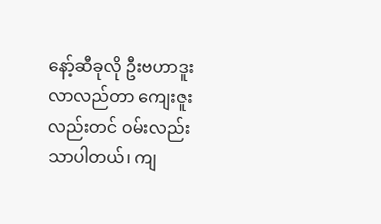နော့်ဆီခုလို ဦးဗဟာဒူးလာလည်တာ ကျေးဇူးလည်းတင် ဝမ်းလည်းသာပါတယ်၊ ကျ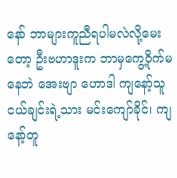နော် ဘာများကူညီရပါမလဲလို့မေးတော့ ဦးဗဟာဒူးက ဘာမှကွေ့ဝိုက်မနေဘဲ အေးဗျာ ဟောဒါ ကျနော့်သူငယ်ချင်းရဲ့သား မင်းကျော်ခိုင်၊ ကျနော့်တူ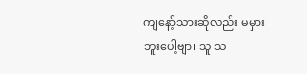ကျနော့်သားဆိုလည်း မမှားဘူးပေါ့ဗျာ၊ သူ သ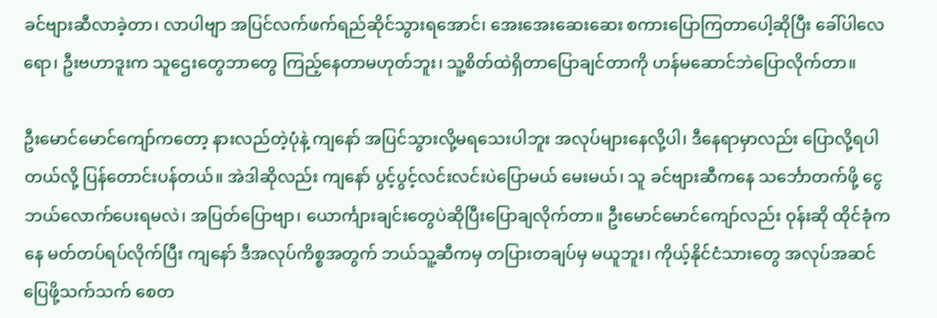ခင်ဗျားဆီလာခဲ့တာ၊ လာပါဗျာ အပြင်လက်ဖက်ရည်ဆိုင်သွားရအောင်၊ အေးအေးဆေးဆေး စကားပြောကြတာပေါ့ဆိုပြီး ခေါ်ပါလေရော၊ ဦးဗဟာဒူးက သူဌေးတွေဘာတွေ ကြည့်နေတာမဟုတ်ဘူး၊ သူ့စိတ်ထဲရှိတာပြောချင်တာကို ဟန်မဆောင်ဘဲပြောလိုက်တာ။

ဦးမောင်မောင်ကျော်ကတော့ နားလည်တဲ့ပုံနဲ့ ကျနော် အပြင်သွားလို့မရသေးပါဘူး အလုပ်များနေလို့ပါ၊ ဒီနေရာမှာလည်း ပြောလို့ရပါတယ်လို့ ပြန်တောင်းပန်တယ်။ အဲဒါဆိုလည်း ကျနော် ပွင့်ပွင့်လင်းလင်းပဲပြောမယ် မေးမယ်၊ သူ ခင်ဗျားဆီကနေ သင်္ဘောတက်ဖို့ ငွေဘယ်လောက်ပေးရမလဲ၊ အပြတ်ပြောဗျာ၊ ယောင်္ကျားချင်းတွေပဲဆိုပြီးပြောချလိုက်တာ။ ဦးမောင်မောင်ကျော်လည်း ဝုန်းဆို ထိုင်ခုံကနေ မတ်တပ်ရပ်လိုက်ပြီး ကျနော် ဒီအလုပ်ကိစ္စအတွက် ဘယ်သူ့ဆီကမှ တပြားတချပ်မှ မယူဘူး၊ ကိုယ့်နိုင်ငံသားတွေ အလုပ်အဆင်ပြေဖို့သက်သက် စေတ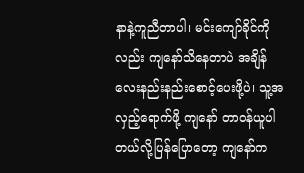နာနဲ့ကူညီတာပါ၊ မင်းကျော်ခိုင်ကိုလည်း ကျနော်သိနေတာပဲ အချိန်လေးနည်းနည်းစောင့်ပေးဖို့ပဲ၊ သူ့အလှည့်ရောက်ဖို့ ကျနော် တာဝန်ယူပါတယ်လို့ပြန်ပြောတော့ ကျနော်က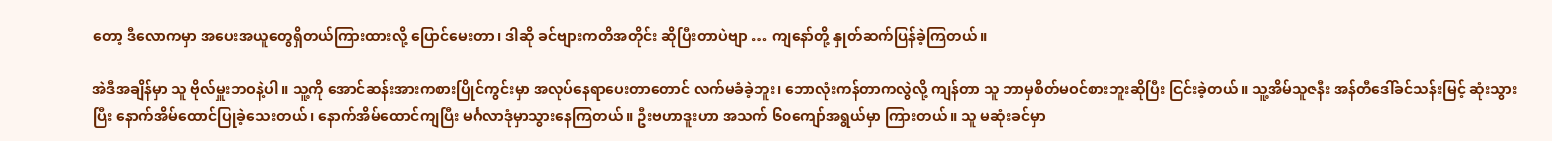တော့ ဒီလောကမှာ အပေးအယူတွေရှိတယ်ကြားထားလို့ ပြောင်မေးတာ၊ ဒါဆို ခင်ဗျားကတိအတိုင်း ဆိုပြီးတာပဲဗျာ … ကျနော်တို့ နှုတ်ဆက်ပြန်ခဲ့ကြတယ်။

အဲဒီအချိန်မှာ သူ ဗိုလ်မှူးဘဝနဲ့ပါ။ သူ့ကို အောင်ဆန်းအားကစားပြိုင်ကွင်းမှာ အလုပ်နေရာပေးတာတောင် လက်မခံခဲ့ဘူး၊ ဘောလုံးကန်တာကလွဲလို့ ကျန်တာ သူ ဘာမှစိတ်မဝင်စားဘူးဆိုပြီး ငြင်းခဲ့တယ်။ သူ့အိမ်သူဇနီး အန်တီဒေါ်ခင်သန်းမြင့် ဆုံးသွားပြီး နောက်အိမ်ထောင်ပြုခဲ့သေးတယ်၊ နောက်အိမ်ထောင်ကျပြီး မင်္ဂလာဒုံမှာသွားနေကြတယ်။ ဦးဗဟာဒူးဟာ အသက် ၆၀ကျော်အရွယ်မှာ ကြားတယ်။ သူ မဆုံးခင်မှာ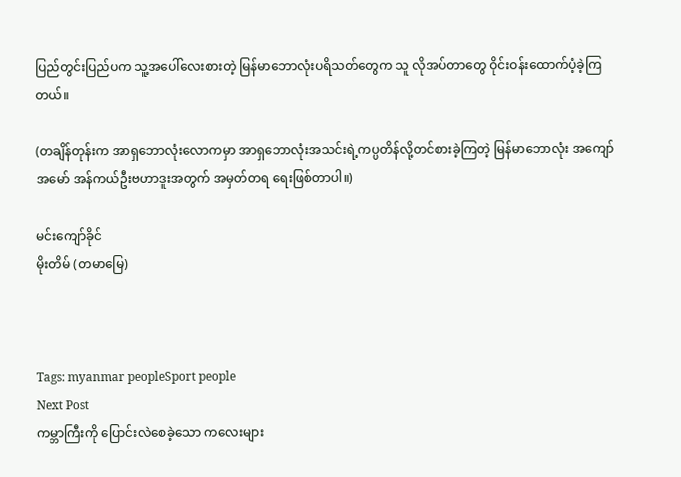ပြည်တွင်းပြည်ပက သူ့အပေါ်လေးစားတဲ့ မြန်မာဘောလုံးပရိသတ်တွေက သူ လိုအပ်တာတွေ ဝိုင်းဝန်းထောက်ပံ့ခဲ့ကြတယ်။

(တချိန်တုန်းက အာရှဘောလုံးလောကမှာ အာရှဘောလုံးအသင်းရဲ့ကပ္ပတိန်လို့တင်စားခဲ့ကြတဲ့ မြန်မာဘောလုံး အကျော်အမော် အန်ကယ်ဦးဗဟာဒူးအတွက် အမှတ်တရ ရေးဖြစ်တာပါ။)

မင်းကျော်ခိုင်
မိုးတိမ် (တမာမြေ)



Tags: myanmar peopleSport people
Next Post
ကမ္ဘာကြီးကို ပြောင်းလဲစေခဲ့သော ကလေးများ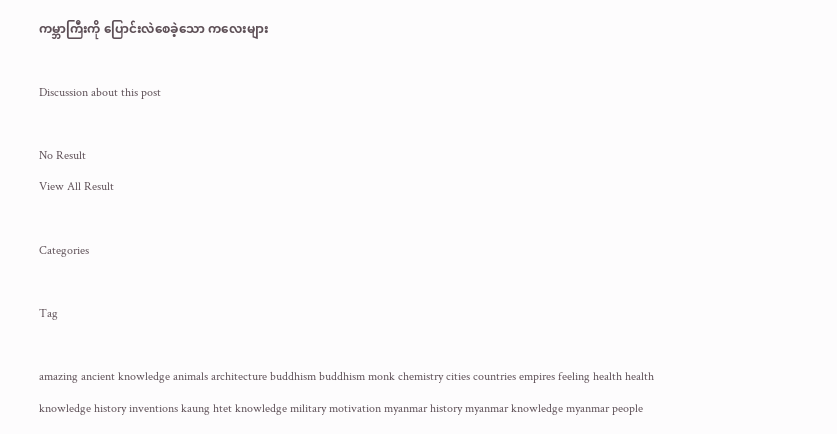ကမ္ဘာကြီးကို ပြောင်းလဲစေခဲ့သော ကလေးများ

Discussion about this post

No Result
View All Result

Categories

Tag

amazing ancient knowledge animals architecture buddhism buddhism monk chemistry cities countries empires feeling health health knowledge history inventions kaung htet knowledge military motivation myanmar history myanmar knowledge myanmar people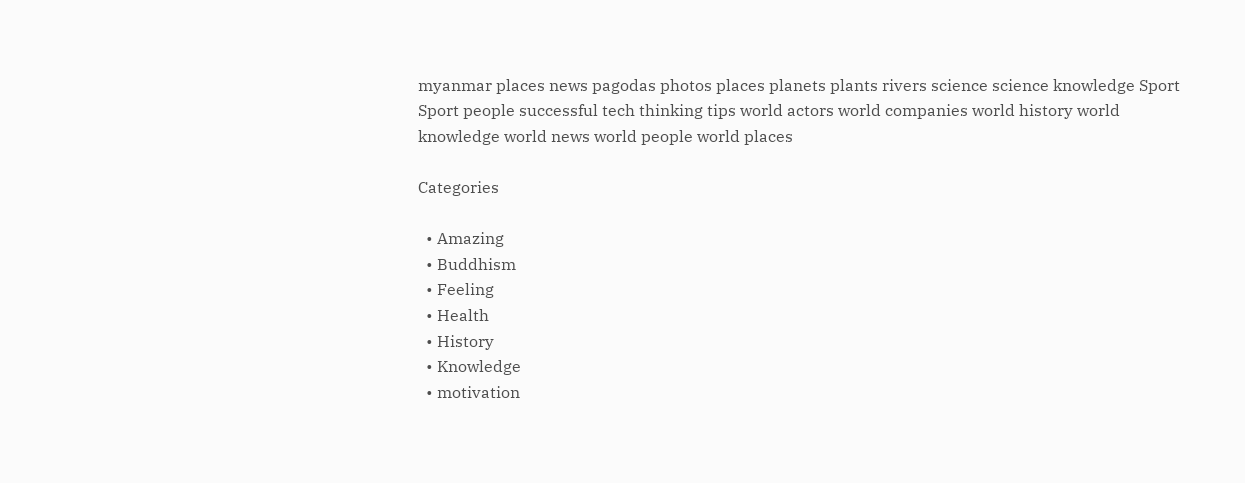myanmar places news pagodas photos places planets plants rivers science science knowledge Sport Sport people successful tech thinking tips world actors world companies world history world knowledge world news world people world places

Categories

  • Amazing
  • Buddhism
  • Feeling
  • Health
  • History
  • Knowledge
  • motivation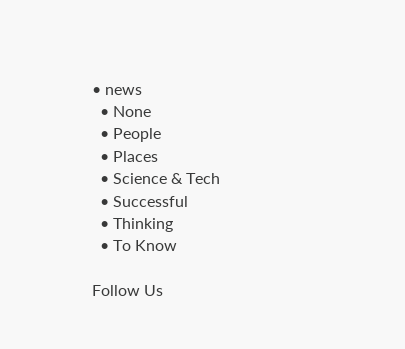• news
  • None
  • People
  • Places
  • Science & Tech
  • Successful
  • Thinking
  • To Know

Follow Us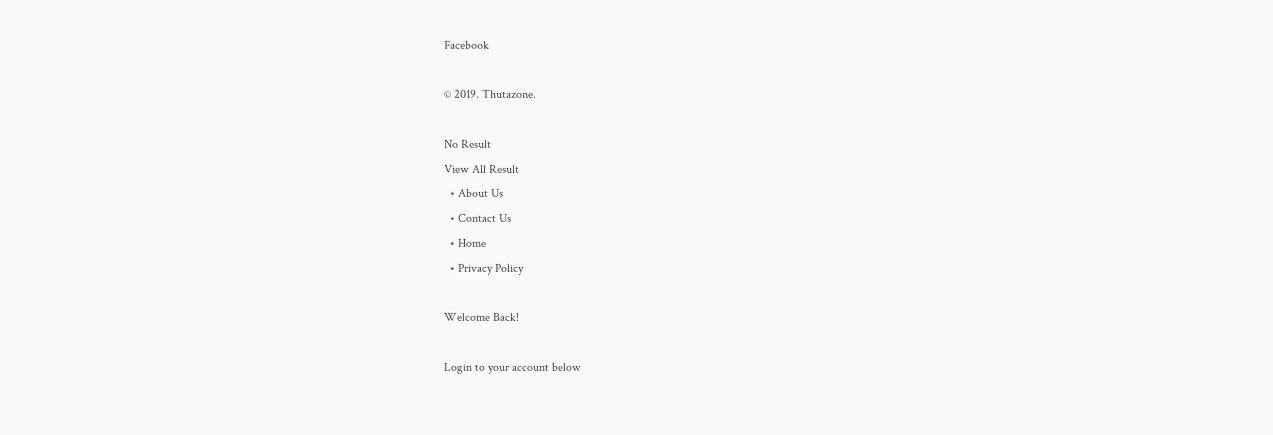Facebook

© 2019. Thutazone.

No Result
View All Result
  • About Us
  • Contact Us
  • Home
  • Privacy Policy

Welcome Back!

Login to your account below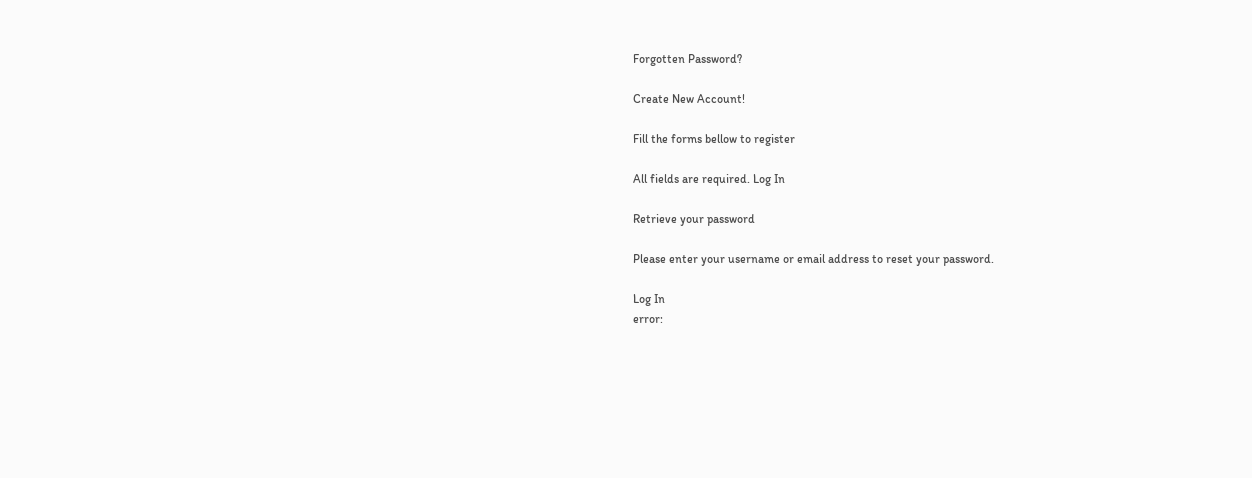Forgotten Password?

Create New Account!

Fill the forms bellow to register

All fields are required. Log In

Retrieve your password

Please enter your username or email address to reset your password.

Log In
error: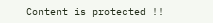Content is protected !!